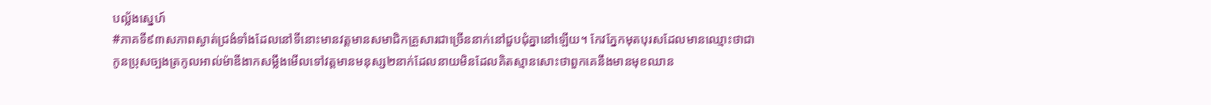បល្ល័ងស្នេហ៍
#ភាគទី៩៣សភាពស្ងាត់ជ្រងំទាំងដែលនៅទីនោះមានវត្តមានសមាជិកគ្រួសារជាច្រើននាក់នៅជួបជុំគ្នានៅឡើយ។ កែវភ្នែកមុតបុរសដែលមានឈ្មោះថាជាកូនប្រុសច្បងត្រកូលអាល់ម៉ាឌីងាកសម្លឹងមើលទៅវត្តមានមនុស្ស២នាក់ដែលនាយមិនដែលគិតស្មានសោះថាពួកគេនឹងមានមុខឈាន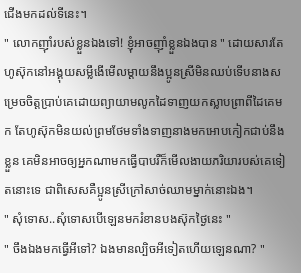ជើងមកដល់ទីនេះ។
" លោកញ៊ាំរបស់ខ្លួនឯងទៅ! ខ្ញុំអាចញ៊ាំខ្លួនឯងបាន " ដោយសារតែហូស៊ុកនៅអង្គុយសម្លឹងើមើលម្ដាយនឹងប្អូនស្រីមិនឈប់ទើបនាងសម្រេចចិត្តប្រាប់គេដោយព្យាយាមលូកដៃទាញយកស្លាបព្រាពីដៃគេមក តែហូស៊ុកមិនយល់ព្រមថែមទាំងទាញនាងមកអោបកៀកជាប់នឹងខ្លួន គេមិនអាចឲ្យអ្នកណាមកធ្វើបាបរឺក៏មើលងាយភរិយារបស់គេទៀតនោះទេ ជាពិសេសគឺប្អូនស្រីក្រៅសាច់ឈាមម្នាក់នោះឯង។
" សុំទោស..សុំទោសបើឡេនមករំខានបងស៊ុកថ្ងៃនេះ "
" ចឹងឯងមកធ្វើអីទៅ? ឯងមានល្បិចអីទៀតហើយឡេនណា? "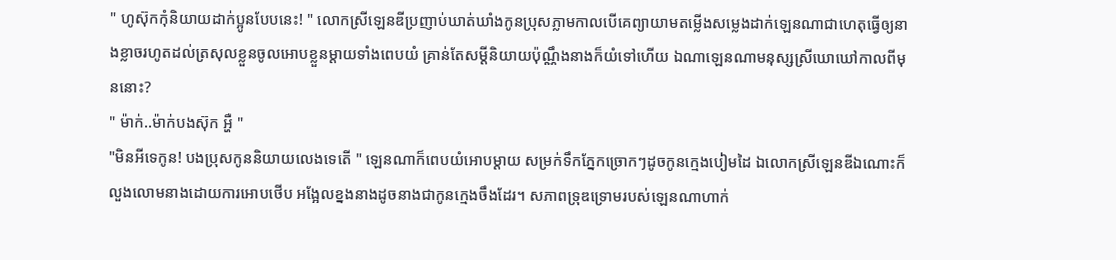" ហូស៊ុកកុំនិយាយដាក់ប្អូនបែបនេះ! " លោកស្រីឡេនឌីប្រញាប់ឃាត់ឃាំងកូនប្រុសភ្លាមកាលបើគេព្យាយាមតម្លើងសម្លេងដាក់ឡេនណាជាហេតុធ្វើឲ្យនាងខ្លាចរហូតដល់ត្រសុលខ្លួនចូលអោបខ្លួនម្ដាយទាំងពេបយំ គ្រាន់តែសម្ដីនិយាយប៉ុណ្ណឹងនាងក៏យំទៅហើយ ឯណាឡេនណាមនុស្សស្រីឃោឃៅកាលពីមុននោះ?
" ម៉ាក់..ម៉ាក់បងស៊ុក អ្ហឺ "
"មិនអីទេកូន! បងប្រុសកូននិយាយលេងទេតើ " ឡេនណាក៏ពេបយំអោបម្ដាយ សម្រក់ទឹកភ្នែកច្រោកៗដូចកូនក្មេងបៀមដៃ ឯលោកស្រីឡេនឌីឯណោះក៏លួងលោមនាងដោយការអោបថើប អង្អែលខ្នងនាងដូចនាងជាកូនក្មេងចឹងដែរ។ សភាពទ្រុឌទ្រោមរបស់ឡេនណាហាក់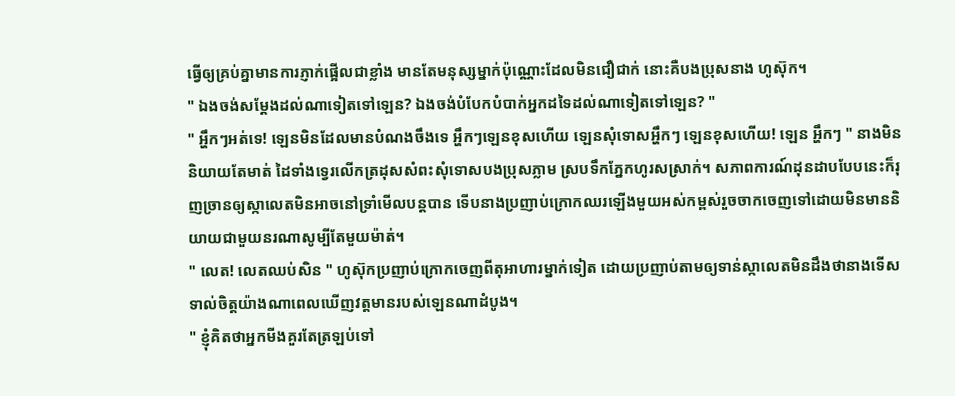ធ្វើឲ្យគ្រប់គ្នាមានការភ្ញាក់ផ្អើលជាខ្លាំង មានតែមនុស្សម្នាក់ប៉ុណ្ណោះដែលមិនជឿជាក់ នោះគឺបងប្រុសនាង ហូស៊ុក។
" ឯងចង់សម្ដែងដល់ណាទៀតទៅឡេន? ឯងចង់បំបែកបំបាក់អ្នកដទៃដល់ណាទៀតទៅឡេន? "
" អ្ហឹកៗអត់ទេ! ឡេនមិនដែលមានបំណងចឹងទេ អ្ហឹកៗឡេនខុសហើយ ឡេនសុំទោសអ្ហឹកៗ ឡេនខុសហើយ! ឡេន អ្ហឹកៗ " នាងមិននិយាយតែមាត់ ដៃទាំងទ្វេរលើកត្រដុសសំពះសុំទោសបងប្រុសភ្លាម ស្របទឹកភ្នែកហូរសស្រាក់។ សភាពការណ៍ដុនដាបបែបនេះក៏រុញច្រានឲ្យស្កាលេតមិនអាចនៅទ្រាំមើលបន្តបាន ទើបនាងប្រញាប់ក្រោកឈរឡើងមួយអស់កម្ពស់រួចចាកចេញទៅដោយមិនមាននិយាយជាមួយនរណាសូម្បីតែមួយម៉ាត់។
" លេត! លេតឈប់សិន " ហូស៊ុកប្រញាប់ក្រោកចេញពីតុអាហារម្នាក់ទៀត ដោយប្រញាប់តាមឲ្យទាន់ស្កាលេតមិនដឹងថានាងទើសទាល់ចិត្តយ៉ាងណាពេលឃើញវត្តមានរបស់ឡេនណាដំបូង។
" ខ្ញុំគិតថាអ្នកមីងគួរតែត្រឡប់ទៅ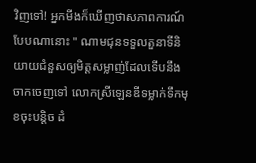វិញទៅ! អ្នកមីងក៏ឃើញថាសភាពការណ៍បែបណានោះ " ណាមជុនទទួលតួនាទីនិយាយជំនួសឲ្យមិត្តសម្លាញ់ដែលទើបនឹងចាកចេញទៅ លោកស្រីឡេនឌីទម្លាក់ទឹកមុខចុះបន្តិច ដំ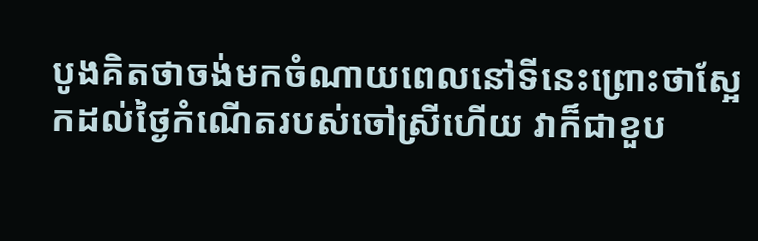បូងគិតថាចង់មកចំណាយពេលនៅទីនេះព្រោះថាស្អែកដល់ថ្ងៃកំណើតរបស់ចៅស្រីហើយ វាក៏ជាខួប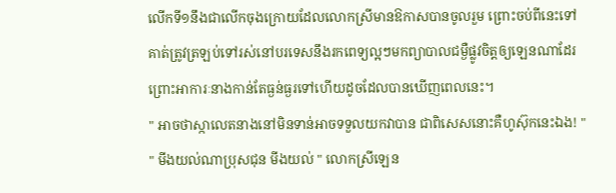លើកទី១នឹងជាលើកចុងក្រោយដែលលោកស្រីមានឱកាសបានចូលរួម ព្រោះចប់ពីនេះទៅគាត់ត្រូវត្រឡប់ទៅរស់នៅបរទេសនឹងរកពេទ្យល្អៗមកព្យាបាលជម្ងឺផ្លូវចិត្តឲ្យឡេនណាដែរ ព្រោះអាការៈនាងកាន់តែធ្ងន់ធ្ងរទៅហើយដូចដែលបានឃើញពេលនេះ។
" អាចថាស្កាលេតនាងនៅមិនទាន់អាចទទួលយកវាបាន ជាពិសេសនោះគឺហូស៊ុកនេះឯង! "
" មីងយល់ណាប្រុសជុន មីងយល់ " លោកស្រីឡេន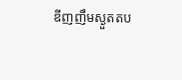ឌីញញឹមស្ងួតតប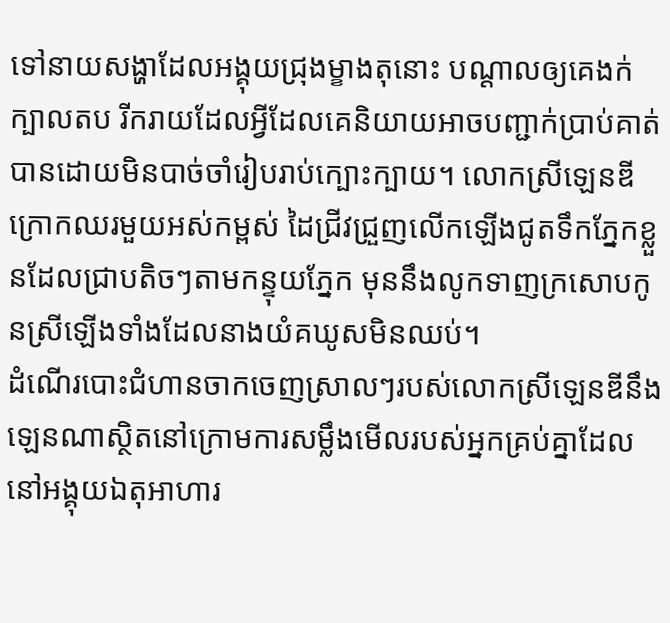ទៅនាយសង្ហាដែលអង្គុយជ្រុងម្ខាងតុនោះ បណ្ដាលឲ្យគេងក់ក្បាលតប រីករាយដែលអ្វីដែលគេនិយាយអាចបញ្ជាក់ប្រាប់គាត់បានដោយមិនបាច់ចាំរៀបរាប់ក្បោះក្បាយ។ លោកស្រីឡេនឌីក្រោកឈរមួយអស់កម្ពស់ ដៃជ្រីវជ្រួញលើកឡើងជូតទឹកភ្នែកខ្លួនដែលជ្រាបតិចៗតាមកន្ទុយភ្នែក មុននឹងលូកទាញក្រសោបកូនស្រីឡើងទាំងដែលនាងយំគឃូសមិនឈប់។
ដំណើរបោះជំហានចាកចេញស្រាលៗរបស់លោកស្រីឡេនឌីនឹងឡេនណាស្ថិតនៅក្រោមការសម្លឹងមើលរបស់អ្នកគ្រប់គ្នាដែលនៅអង្គុយឯតុអាហារ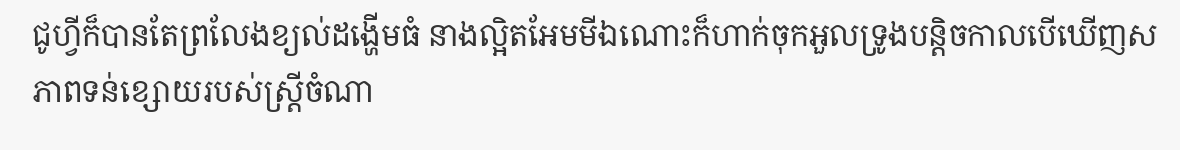ជូហ្វីក៏បានតែព្រលែងខ្យល់ដង្ហើមធំ នាងល្អិតអែមមីឯណោះក៏ហាក់ចុកអួលទ្រូងបន្តិចកាលបើឃើញសភាពទន់ខ្សោយរបស់ស្ត្រីចំណា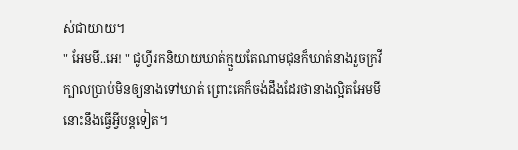ស់ជាយាយ។
" អែមមី..អេ! " ជូហ្វីរកនិយាយឃាត់ក្មួយតែណាមជុនក៏ឃាត់នាងរួចក្រវីក្បាលប្រាប់មិនឲ្យនាងទៅឃាត់ ព្រោះគេក៏ចង់ដឹងដែរថានាងល្អិតអែមមីនោះនឹងធ្វើអ្វីបន្តទៀត។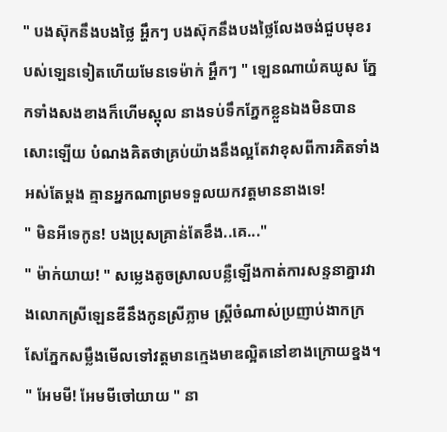" បងស៊ុកនឹងបងថ្លៃ អ្ហឹកៗ បងស៊ុកនឹងបងថ្លៃលែងចង់ជួបមុខរបស់ឡេនទៀតហើយមែនទេម៉ាក់ អ្ហឹកៗ " ឡេនណាយំគឃូស ភ្នែកទាំងសងខាងក៏ហើមស្ពុល នាងទប់ទឹកភ្នែកខ្លួនឯងមិនបានសោះឡើយ បំណងគិតថាគ្រប់យ៉ាងនឹងល្អតែវាខុសពីការគិតទាំងអស់តែម្ដង គ្មានអ្នកណាព្រមទទួលយកវត្តមាននាងទេ!
" មិនអីទេកូន! បងប្រុសគ្រាន់តែខឹង..គេ..."
" ម៉ាក់យាយ! " សម្លេងតូចស្រាលបន្លឺឡើងកាត់ការសន្ទនាគ្នារវាងលោកស្រីឡេនឌីនឹងកូនស្រីភ្លាម ស្ត្រីចំណាស់ប្រញាប់ងាកក្រសែភ្នែកសម្លឹងមើលទៅវត្តមានក្មេងមាឌល្អិតនៅខាងក្រោយខ្នង។
" អែមមី! អែមមីចៅយាយ " នា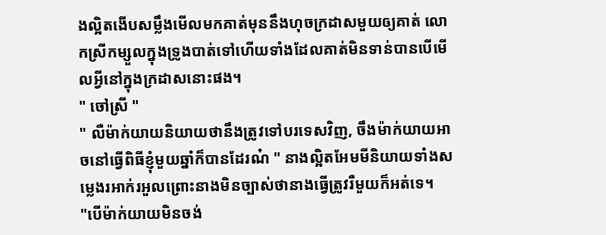ងល្អិតងើបសម្លឹងមើលមកគាត់មុននឹងហុចក្រដាសមួយឲ្យគាត់ លោកស្រីកម្សួលក្នុងទ្រូងបាត់ទៅហើយទាំងដែលគាត់មិនទាន់បានបើមើលអ្វីនៅក្នុងក្រដាសនោះផង។
" ចៅស្រី "
" លឺម៉ាក់យាយនិយាយថានឹងត្រូវទៅបរទេសវិញ, ចឹងម៉ាក់យាយអាចនៅធ្វើពិធីខ្ញុំមួយឆ្នាំក៏បានដែរណ៎ " នាងល្អិតអែមមីនិយាយទាំងសម្លេងរអាក់រអួលព្រោះនាងមិនច្បាស់ថានាងធ្វើត្រូវរឺមួយក៏អត់ទេ។
"បើម៉ាក់យាយមិនចង់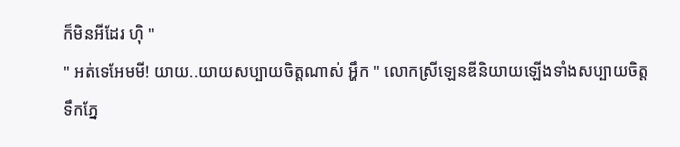ក៏មិនអីដែរ ហ៊ិ "
" អត់ទេអែមមី! យាយ..យាយសប្បាយចិត្តណាស់ អ្ហឹក " លោកស្រីឡេនឌីនិយាយឡើងទាំងសប្បាយចិត្ត ទឹកភ្នែ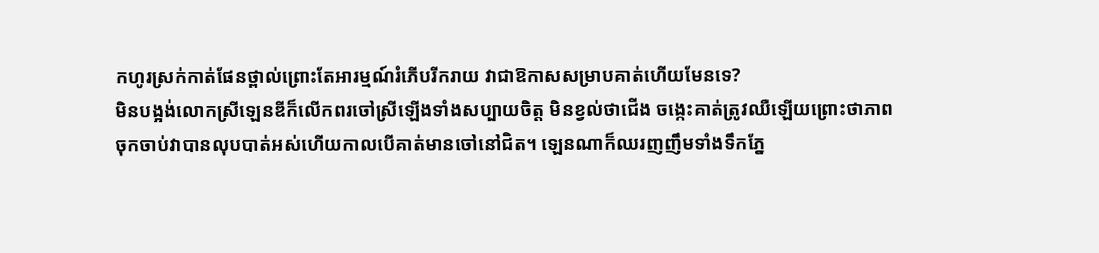កហូរស្រក់កាត់ផែនថ្ពាល់ព្រោះតែអារម្មណ៍រំភើបរីករាយ វាជាឱកាសសម្រាបគាត់ហើយមែនទេ?
មិនបង្អង់លោកស្រីឡេនឌីក៏លើកពរចៅស្រីឡើងទាំងសប្បាយចិត្ត មិនខ្វល់ថាជើង ចង្កេះគាត់ត្រូវឈឺឡើយព្រោះថាភាពចុកចាប់វាបានលុបបាត់អស់ហើយកាលបើគាត់មានចៅនៅជិត។ ឡេនណាក៏ឈរញញឹមទាំងទឹកភ្នែ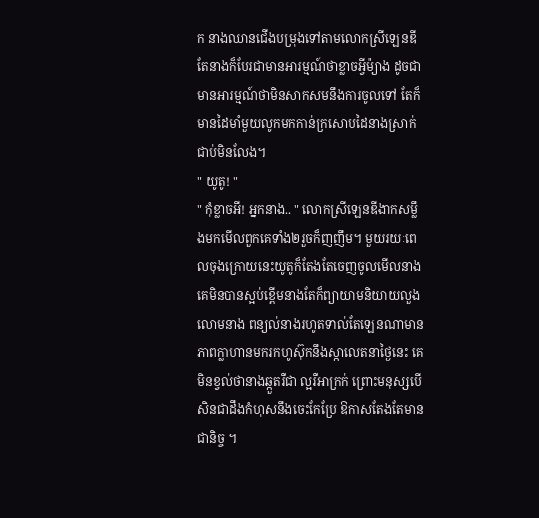ក នាងឈានជើងបម្រុងទៅតាមលោកស្រីឡេនឌីតែនាងក៏បែរជាមានអារម្មណ៍ថាខ្លាចអ្វីម៉្យាង ដូចជាមានអារម្មណ៍ថាមិនសាកសមនឹងការចូលទៅ តែក៏មានដៃមាំមួយលូកមកកាន់ក្រសោបដៃនាងស្រាក់ជាប់មិនលែង។
" យូតូ! "
" កុំខ្លាចអី! អ្នកនាង.. " លោកស្រីឡេនឌីងាកសម្លឹងមកមើលពួកគេទាំង២រួចក៏ញញឹម។ មួយរយៈពេលចុងក្រោយនេះយូតូក៏តែងតែចេញចូលមើលនាង គេមិនបានស្អប់ខ្ពើមនាងតែក៏ព្យាយាមនិយាយលួងលោមនាង ពន្យល់នាងរហូតទាល់តែឡេនណាមានភាពក្លាហានមករកហូស៊ុកនឹងស្កាលេតនាថ្ងៃនេះ គេមិនខ្វល់ថានាងឆ្កួតរឺជា ល្អរឺអាក្រក់ ព្រោះមនុស្សបើសិនជាដឹងកំហុសនឹងចេះកែប្រែ ឱកាសតែងតែមានជានិច្ច ។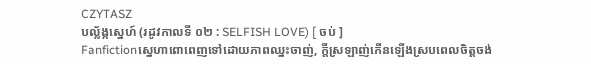CZYTASZ
បល្ល័ង្កស្នេហ៍ (រដូវកាលទី ០២ : SELFISH LOVE) [ ចប់ ]
Fanfictionស្នេហាពោពេញទៅដោយភាពឈ្នះចាញ់, ក្តីស្រឡាញ់កើនឡើងស្របពេលចិត្តចង់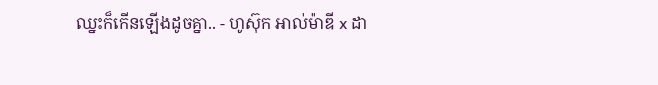ឈ្នះក៏កើនឡើងដូចគ្នា.. - ហូស៊ុក អាល់ម៉ាឌី x ដា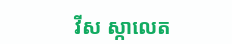វីស ស្កាលេត